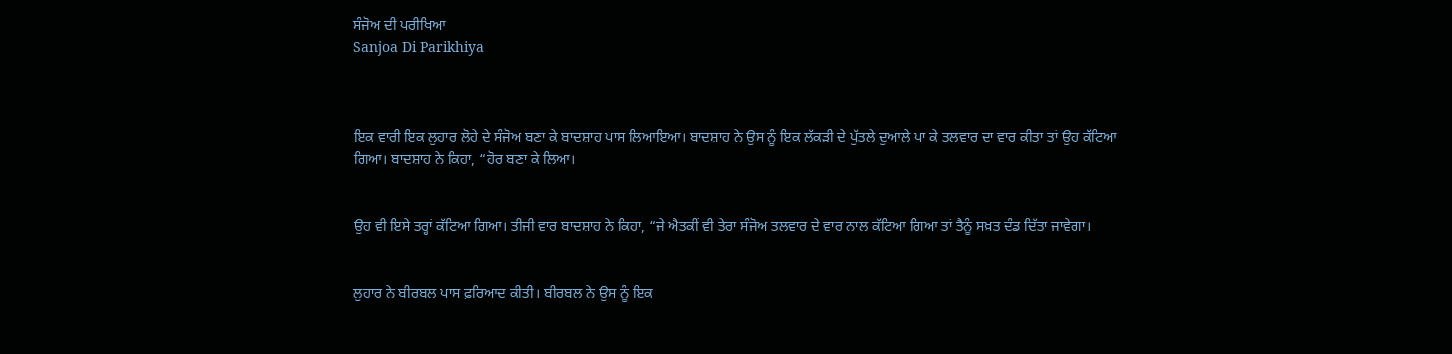ਸੰਜੋਅ ਦੀ ਪਰੀਖਿਆ
Sanjoa Di Parikhiya



ਇਕ ਵਾਰੀ ਇਕ ਲੁਹਾਰ ਲੋਹੇ ਦੇ ਸੰਜੋਅ ਬਣਾ ਕੇ ਬਾਦਸ਼ਾਹ ਪਾਸ ਲਿਆਇਆ। ਬਾਦਸ਼ਾਹ ਨੇ ਉਸ ਨੂੰ ਇਕ ਲੱਕੜੀ ਦੇ ਪੁੱਤਲੇ ਦੁਆਲੇ ਪਾ ਕੇ ਤਲਵਾਰ ਦਾ ਵਾਰ ਕੀਤਾ ਤਾਂ ਉਹ ਕੱਟਿਆ ਗਿਆ। ਬਾਦਸ਼ਾਹ ਨੇ ਕਿਹਾ, “ਹੋਰ ਬਣਾ ਕੇ ਲਿਆ।


ਉਹ ਵੀ ਇਸੇ ਤਰ੍ਹਾਂ ਕੱਟਿਆ ਗਿਆ। ਤੀਜੀ ਵਾਰ ਬਾਦਸ਼ਾਹ ਨੇ ਕਿਹਾ, “ਜੇ ਐਤਕੀਂ ਵੀ ਤੇਰਾ ਸੰਜੋਅ ਤਲਵਾਰ ਦੇ ਵਾਰ ਨਾਲ ਕੱਟਿਆ ਗਿਆ ਤਾਂ ਤੈਨੂੰ ਸਖ਼ਤ ਦੰਡ ਦਿੱਤਾ ਜਾਵੇਗਾ।


ਲੁਹਾਰ ਨੇ ਬੀਰਬਲ ਪਾਸ ਫ਼ਰਿਆਦ ਕੀਤੀ। ਬੀਰਬਲ ਨੇ ਉਸ ਨੂੰ ਇਕ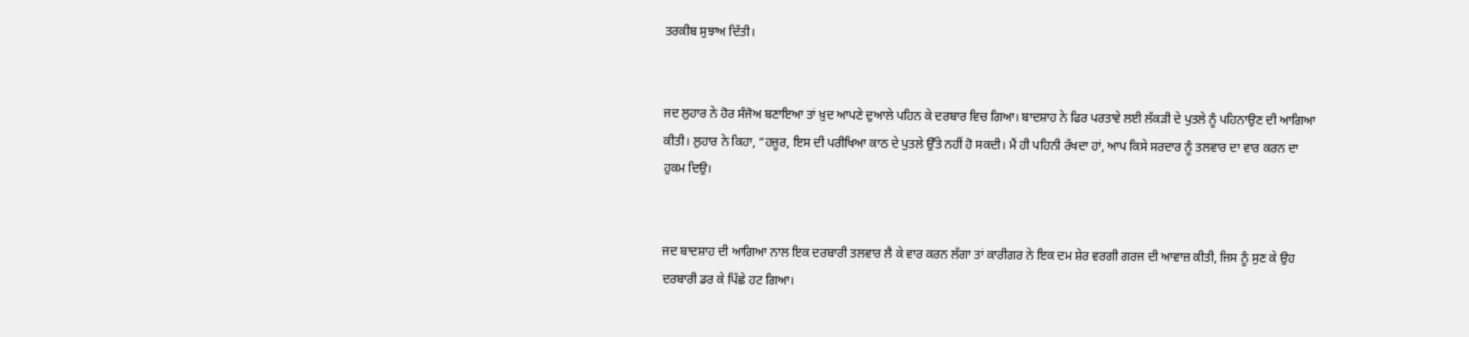ਤਰਕੀਬ ਸੁਝਾਅ ਦਿੱਤੀ।


ਜਦ ਲੁਹਾਰ ਨੇ ਹੋਰ ਸੰਜੋਅ ਬਣਾਇਆ ਤਾਂ ਖ਼ੁਦ ਆਪਣੇ ਦੁਆਲੇ ਪਹਿਨ ਕੇ ਦਰਬਾਰ ਵਿਚ ਗਿਆ। ਬਾਦਸ਼ਾਹ ਨੇ ਫਿਰ ਪਰਤਾਵੇ ਲਈ ਲੱਕੜੀ ਦੇ ਪੁਤਲੇ ਨੂੰ ਪਹਿਨਾਉਣ ਦੀ ਆਗਿਆ ਕੀਤੀ। ਲੁਹਾਰ ਨੇ ਕਿਹਾ, “ਹਜ਼ੂਰ, ਇਸ ਦੀ ਪਰੀਖਿਆ ਕਾਠ ਦੇ ਪੁਤਲੇ ਉੱਤੇ ਨਹੀਂ ਹੋ ਸਕਦੀ। ਮੈਂ ਹੀ ਪਹਿਨੀ ਰੱਖਦਾ ਹਾਂ, ਆਪ ਕਿਸੇ ਸਰਦਾਰ ਨੂੰ ਤਲਵਾਰ ਦਾ ਵਾਰ ਕਰਨ ਦਾ ਹੁਕਮ ਦਿਉ।


ਜਦ ਬਾਦਸ਼ਾਹ ਦੀ ਆਗਿਆ ਨਾਲ ਇਕ ਦਰਬਾਰੀ ਤਲਵਾਰ ਲੈ ਕੇ ਵਾਰ ਕਰਨ ਲੱਗਾ ਤਾਂ ਕਾਰੀਗਰ ਨੇ ਇਕ ਦਮ ਸ਼ੇਰ ਵਰਗੀ ਗਰਜ ਦੀ ਆਵਾਜ਼ ਕੀਤੀ, ਜਿਸ ਨੂੰ ਸੁਣ ਕੇ ਉਹ ਦਰਬਾਰੀ ਡਰ ਕੇ ਪਿੱਛੇ ਹਟ ਗਿਆ।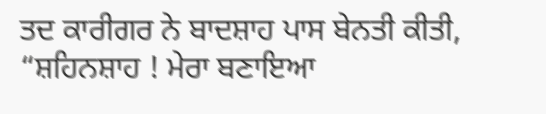ਤਦ ਕਾਰੀਗਰ ਨੇ ਬਾਦਸ਼ਾਹ ਪਾਸ ਬੇਨਤੀ ਕੀਤੀ, “ਸ਼ਹਿਨਸ਼ਾਹ ! ਮੇਰਾ ਬਣਾਇਆ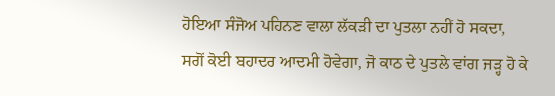ਹੋਇਆ ਸੰਜੋਅ ਪਹਿਨਣ ਵਾਲਾ ਲੱਕੜੀ ਦਾ ਪੁਤਲਾ ਨਹੀਂ ਹੋ ਸਕਦਾ, ਸਗੋਂ ਕੋਈ ਬਹਾਦਰ ਆਦਮੀ ਹੋਵੇਗਾ, ਜੋ ਕਾਠ ਦੇ ਪੁਤਲੇ ਵਾਂਗ ਜੜ੍ਹ ਹੋ ਕੇ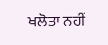ਖਲੋਤਾ ਨਹੀਂ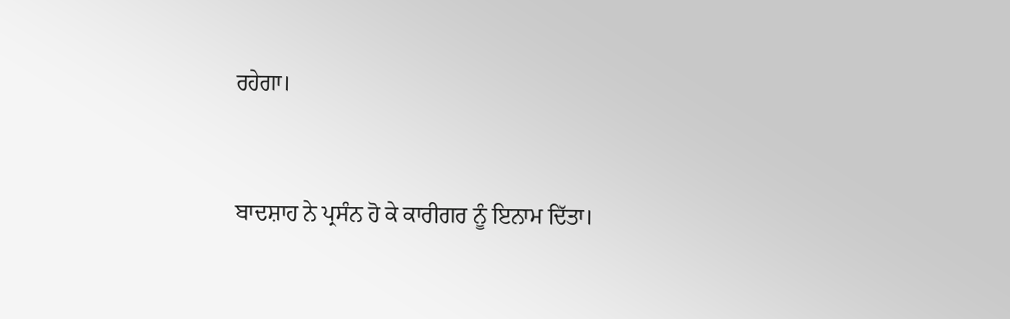ਰਹੇਗਾ।


ਬਾਦਸ਼ਾਹ ਨੇ ਪ੍ਰਸੰਨ ਹੋ ਕੇ ਕਾਰੀਗਰ ਨੂੰ ਇਨਾਮ ਦਿੱਤਾ।